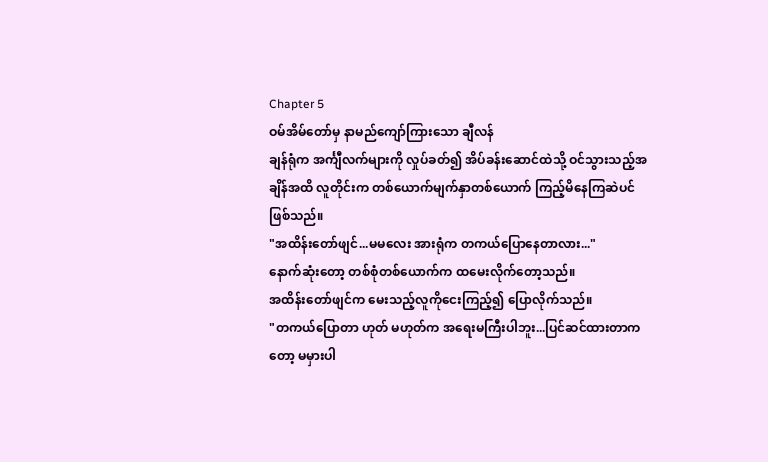Chapter 5
ဝမ်အိမ်တော်မှ နာမည်ကျော်ကြားသော ချီလန်
ချန်ရုံက အင်္ကျီလက်များကို လှုပ်ခတ်၍ အိပ်ခန်းဆောင်ထဲသို့ ဝင်သွားသည့်အချိန်အထိ လူတိုင်းက တစ်ယောက်မျက်နှာတစ်ယောက် ကြည့်မိနေကြဆဲပင်ဖြစ်သည်။
"အထိန်းတော်ဖျင်...မမလေး အားရုံက တကယ်ပြောနေတာလား..."
နောက်ဆုံးတော့ တစ်စုံတစ်ယောက်က ထမေးလိုက်တော့သည်။
အထိန်းတော်ဖျင်က မေးသည့်လူကိုငေးကြည့်၍ ပြောလိုက်သည်။
"တကယ်ပြောတာ ဟုတ် မဟုတ်က အရေးမကြီးပါဘူး...ပြင်ဆင်ထားတာကတော့ မမှားပါ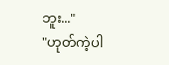ဘူး..."
"ဟုတ်ကဲ့ပါ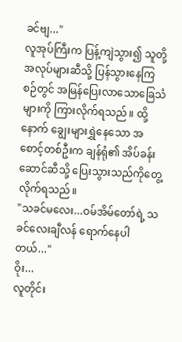ခင်ဗျ..."
လူအုပ်ကြီးက ပြန့်ကျဲသွား၍ သူတို့အလုပ်များဆီသို့ ပြန်သွားနေကြစဉ်တွင် အမြန်ပြေးလာသောခြေသံများကို ကြားလိုက်ရသည်။ ထို့နောက် ချွေးများရွှဲနေသော အစောင့်တစ်ဦးက ချန်ရုံ၏ အိပ်ခန်းဆောင်ဆီသို့ ပြေးသွားသည်ကိုတွေ့လိုက်ရသည်။
"သခင်မလေး...ဝမ်အိမ်တော်ရဲ့ သခင်လေးချီလန် ရောက်နေပါတယ်..."
ဝိုး...
လူတိုင်း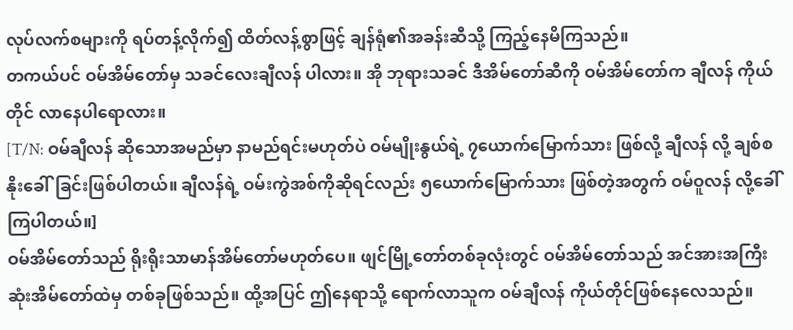လုပ်လက်စများကို ရပ်တန့်လိုက်၍ ထိတ်လန့်စွာဖြင့် ချန်ရုံ၏အခန်းဆီသို့ ကြည့်နေမိကြသည်။
တကယ်ပင် ဝမ်အိမ်တော်မှ သခင်လေးချီလန် ပါလား။ အို ဘုရားသခင် ဒီအိမ်တော်ဆီကို ဝမ်အိမ်တော်က ချီလန် ကိုယ်တိုင် လာနေပါရောလား။
[T/N: ဝမ်ချီလန် ဆိုသောအမည်မှာ နာမည်ရင်းမဟုတ်ပဲ ဝမ်မျိုးနွယ်ရဲ့ ၇ယောက်မြောက်သား ဖြစ်လို့ ချီလန် လို့ ချစ်စနိုးခေါ်ခြင်းဖြစ်ပါတယ်။ ချီလန်ရဲ့ ဝမ်းကွဲအစ်ကိုဆိုရင်လည်း ၅ယောက်မြောက်သား ဖြစ်တဲ့အတွက် ဝမ်ဝူလန် လို့ခေါ်ကြပါတယ်။]
ဝမ်အိမ်တော်သည် ရိုးရိုးသာမာန်အိမ်တော်မဟုတ်ပေ။ ဖျင်မြို့တော်တစ်ခုလုံးတွင် ဝမ်အိမ်တော်သည် အင်အားအကြီးဆုံးအိမ်တော်ထဲမှ တစ်ခုဖြစ်သည်။ ထို့အပြင် ဤနေရာသို့ ရောက်လာသူက ဝမ်ချီလန် ကိုယ်တိုင်ဖြစ်နေလေသည်။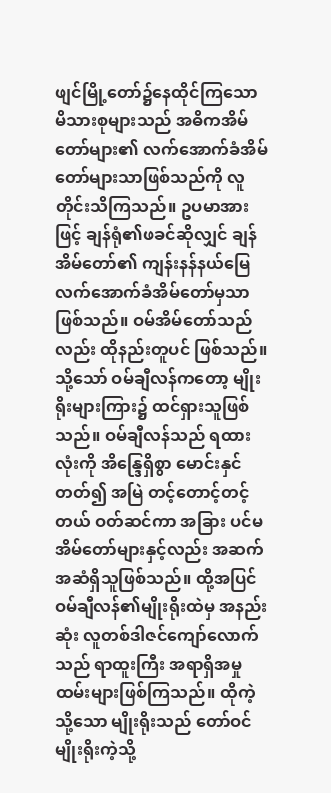ဖျင်မြို့တော်၌နေထိုင်ကြသော မိသားစုများသည် အဓိကအိမ်တော်များ၏ လက်အောက်ခံအိမ်တော်များသာဖြစ်သည်ကို လူတိုင်းသိကြသည်။ ဥပမာအားဖြင့် ချန်ရုံ၏ဖခင်ဆိုလျှင် ချန်အိမ်တော်၏ ကျန်းနန်နယ်မြေ လက်အောက်ခံအိမ်တော်မှသာ ဖြစ်သည်။ ဝမ်အိမ်တော်သည်လည်း ထိုနည်းတူပင် ဖြစ်သည်။
သို့သော် ဝမ်ချီလန်ကတော့ မျိုးရိုးများကြား၌ ထင်ရှားသူဖြစ်သည်။ ဝမ်ချီလန်သည် ရထားလုံးကို အိန္ဒြေရှိစွာ မောင်းနှင်တတ်၍ အမြဲ တင့်တောင့်တင့်တယ် ဝတ်ဆင်ကာ အခြား ပင်မအိမ်တော်များနှင့်လည်း အဆက်အဆံရှိသူဖြစ်သည်။ ထို့အပြင် ဝမ်ချီလန်၏မျိုးရိုးထဲမှ အနည်းဆုံး လူတစ်ဒါဇင်ကျော်လောက်သည် ရာထူးကြီး အရာရှိအမှုထမ်းများဖြစ်ကြသည်။ ထိုကဲ့သို့သော မျိုးရိုးသည် တော်ဝင်မျိုးရိုးကဲ့သို့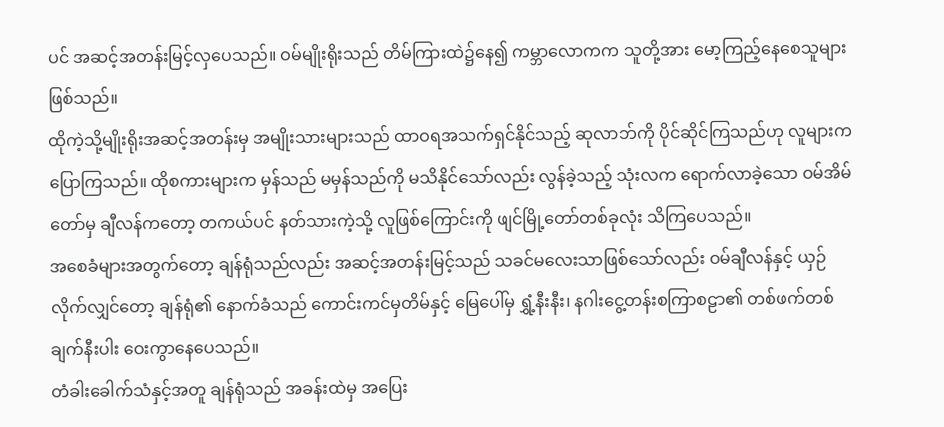ပင် အဆင့်အတန်းမြင့်လှပေသည်။ ဝမ်မျိုးရိုးသည် တိမ်ကြားထဲ၌နေ၍ ကမ္ဘာလောကက သူတို့အား မော့ကြည့်နေစေသူများဖြစ်သည်။
ထိုကဲ့သို့မျိုးရိုးအဆင့်အတန်းမှ အမျိုးသားများသည် ထာဝရအသက်ရှင်နိုင်သည့် ဆုလာဘ်ကို ပိုင်ဆိုင်ကြသည်ဟု လူများကပြောကြသည်။ ထိုစကားများက မှန်သည် မမှန်သည်ကို မသိနိုင်သော်လည်း လွန်ခဲ့သည့် သုံးလက ရောက်လာခဲ့သော ဝမ်အိမ်တော်မှ ချီလန်ကတော့ တကယ်ပင် နတ်သားကဲ့သို့ လူဖြစ်ကြောင်းကို ဖျင်မြို့တော်တစ်ခုလုံး သိကြပေသည်။
အစေခံများအတွက်တော့ ချန်ရုံသည်လည်း အဆင့်အတန်းမြင့်သည် သခင်မလေးသာဖြစ်သော်လည်း ဝမ်ချီလန်နှင့် ယှဉ်လိုက်လျှင်တော့ ချန်ရုံ၏ နောက်ခံသည် ကောင်းကင်မှတိမ်နှင့် မြေပေါ်မှ ရွှံ့နီးနီး၊ နဂါးငွေ့တန်းစကြာစဠာ၏ တစ်ဖက်တစ်ချက်နီးပါး ဝေးကွာနေပေသည်။
တံခါးခေါက်သံနှင့်အတူ ချန်ရုံသည် အခန်းထဲမှ အပြေး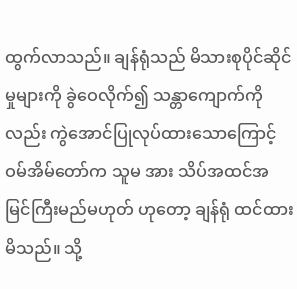ထွက်လာသည်။ ချန်ရုံသည် မိသားစုပိုင်ဆိုင်မှုများကို ခွဲဝေလိုက်၍ သန္တာကျောက်ကိုလည်း ကွဲအောင်ပြုလုပ်ထားသောကြောင့် ဝမ်အိမ်တော်က သူမ အား သိပ်အထင်အမြင်ကြီးမည်မဟုတ် ဟုတော့ ချန်ရုံ ထင်ထားမိသည်။ သို့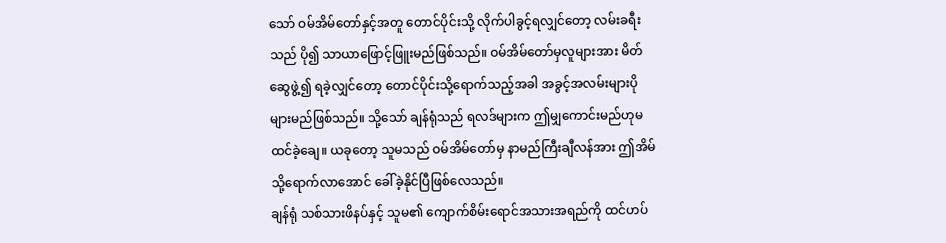သော် ဝမ်အိမ်တော်နှင့်အတူ တောင်ပိုင်းသို့ လိုက်ပါခွင့်ရလျှင်တော့ လမ်းခရီးသည် ပို၍ သာယာဖြောင့်ဖြူးမည်ဖြစ်သည်။ ဝမ်အိမ်တော်မှလူများအား မိတ်ဆွေဖွဲ့၍ ရခဲ့လျှင်တော့ တောင်ပိုင်းသို့ရောက်သည့်အခါ အခွင့်အလမ်းများပိုများမည်ဖြစ်သည်။ သို့သော် ချန်ရုံသည် ရလဒ်များက ဤမျှကောင်းမည်ဟုမထင်ခဲ့ချေ။ ယခုတော့ သူမသည် ဝမ်အိမ်တော်မှ နာမည်ကြီးချီလန်အား ဤအိမ်သို့ရောက်လာအောင် ခေါ်ခဲ့နိုင်ပြီဖြစ်လေသည်။
ချန်ရုံ သစ်သားဖိနပ်နှင့် သူမ၏ ကျောက်စိမ်းရောင်အသားအရည်ကို ထင်ဟပ်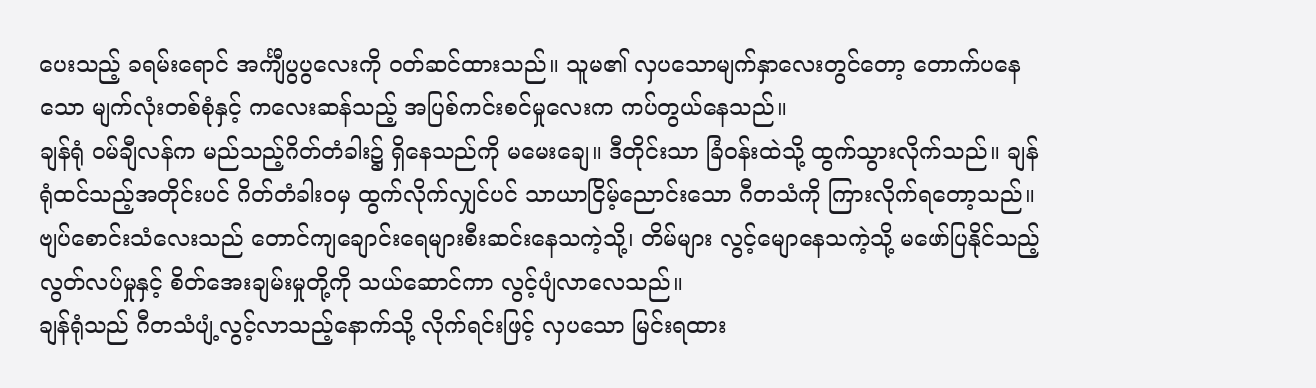ပေးသည့် ခရမ်းရောင် အင်္ကျီပွပွလေးကို ဝတ်ဆင်ထားသည်။ သူမ၏ လှပသောမျက်နှာလေးတွင်တော့ တောက်ပနေသော မျက်လုံးတစ်စုံနှင့် ကလေးဆန်သည့် အပြစ်ကင်းစင်မှုလေးက ကပ်တွယ်နေသည်။
ချန်ရုံ ဝမ်ချီလန်က မည်သည့်ဂိတ်တံခါး၌ ရှိနေသည်ကို မမေးချေ။ ဒီတိုင်းသာ ခြံဝန်းထဲသို့ ထွက်သွားလိုက်သည်။ ချန်ရုံထင်သည့်အတိုင်းပင် ဂိတ်တံခါးဝမှ ထွက်လိုက်လျှင်ပင် သာယာငြိမ့်ညောင်းသော ဂီတသံကို ကြားလိုက်ရတော့သည်။
ဗျပ်စောင်းသံလေးသည် တောင်ကျချောင်းရေများစီးဆင်းနေသကဲ့သို့၊ တိမ်များ လွင့်မျောနေသကဲ့သို့ မဖော်ပြနိုင်သည့် လွတ်လပ်မှုနှင့် စိတ်အေးချမ်းမှုတို့ကို သယ်ဆောင်ကာ လွင့်ပျံလာလေသည်။
ချန်ရုံသည် ဂီတသံပျံ့လွင့်လာသည့်နောက်သို့ လိုက်ရင်းဖြင့် လှပသော မြင်းရထား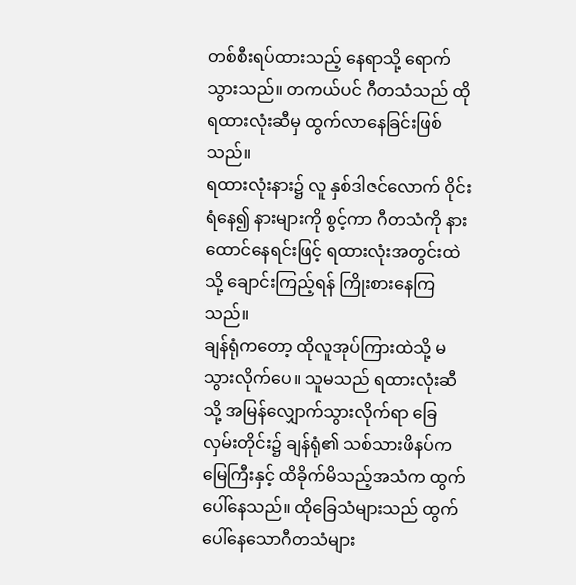တစ်စီးရပ်ထားသည့် နေရာသို့ ရောက်သွားသည်။ တကယ်ပင် ဂီတသံသည် ထိုရထားလုံးဆီမှ ထွက်လာနေခြင်းဖြစ်သည်။
ရထားလုံးနား၌ လူ နှစ်ဒါဇင်လောက် ဝိုင်းရံနေ၍ နားများကို စွင့်ကာ ဂီတသံကို နားထောင်နေရင်းဖြင့် ရထားလုံးအတွင်းထဲသို့ ချောင်းကြည့်ရန် ကြိုးစားနေကြသည်။
ချန်ရုံကတော့ ထိုလူအုပ်ကြားထဲသို့ မသွားလိုက်ပေ။ သူမသည် ရထားလုံးဆီသို့ အမြန်လျှောက်သွားလိုက်ရာ ခြေလှမ်းတိုင်း၌ ချန်ရုံ၏ သစ်သားဖိနပ်က မြေကြီးနှင့် ထိခိုက်မိသည့်အသံက ထွက်ပေါ်နေသည်။ ထိုခြေသံများသည် ထွက်ပေါ်နေသောဂီတသံများ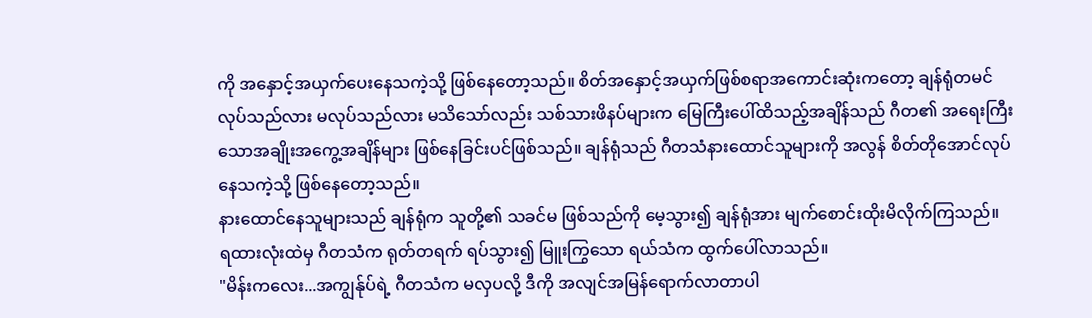ကို အနှောင့်အယှက်ပေးနေသကဲ့သို့ ဖြစ်နေတော့သည်။ စိတ်အနှောင့်အယှက်ဖြစ်စရာအကောင်းဆုံးကတော့ ချန်ရုံတမင်လုပ်သည်လား မလုပ်သည်လား မသိသော်လည်း သစ်သားဖိနပ်များက မြေကြီးပေါ်ထိသည့်အချိန်သည် ဂီတ၏ အရေးကြီးသောအချိုးအကွေ့အချိန်များ ဖြစ်နေခြင်းပင်ဖြစ်သည်။ ချန်ရုံသည် ဂီတသံနားထောင်သူများကို အလွန် စိတ်တိုအောင်လုပ်နေသကဲ့သို့ ဖြစ်နေတော့သည်။
နားထောင်နေသူများသည် ချန်ရုံက သူတို့၏ သခင်မ ဖြစ်သည်ကို မေ့သွား၍ ချန်ရုံအား မျက်စောင်းထိုးမိလိုက်ကြသည်။
ရထားလုံးထဲမှ ဂီတသံက ရုတ်တရက် ရပ်သွား၍ မြူးကြွသော ရယ်သံက ထွက်ပေါ်လာသည်။
"မိန်းကလေး...အကျွန်ုပ်ရဲ့ ဂီတသံက မလှပလို့ ဒီကို အလျင်အမြန်ရောက်လာတာပါ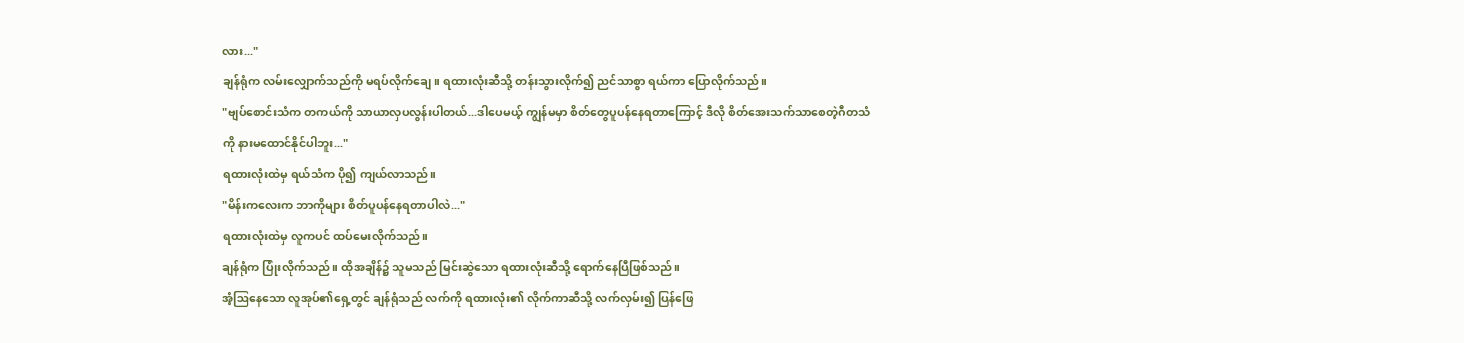လား..."
ချန်ရုံက လမ်းလျှောက်သည်ကို မရပ်လိုက်ချေ။ ရထားလုံးဆီသို့ တန်းသွားလိုက်၍ ညင်သာစွာ ရယ်ကာ ပြောလိုက်သည်။
"ဗျပ်စောင်းသံက တကယ်ကို သာယာလှပလွန်းပါတယ်...ဒါပေမယ့် ကျွန်မမှာ စိတ်တွေပူပန်နေရတာကြောင့် ဒီလို စိတ်အေးသက်သာစေတဲ့ဂီတသံကို နားမထောင်နိုင်ပါဘူး..."
ရထားလုံးထဲမှ ရယ်သံက ပို၍ ကျယ်လာသည်။
"မိန်းကလေးက ဘာကိုများ စိတ်ပူပန်နေရတာပါလဲ..."
ရထားလုံးထဲမှ လူကပင် ထပ်မေးလိုက်သည်။
ချန်ရုံက ပြုံးလိုက်သည်။ ထိုအချိန်၌ သူမသည် မြင်းဆွဲသော ရထားလုံးဆီသို့ ရောက်နေပြီဖြစ်သည်။
အံ့ဩနေသော လူအုပ်၏ရှေ့တွင် ချန်ရုံသည် လက်ကို ရထားလုံး၏ လိုက်ကာဆီသို့ လက်လှမ်း၍ ပြန်ဖြေ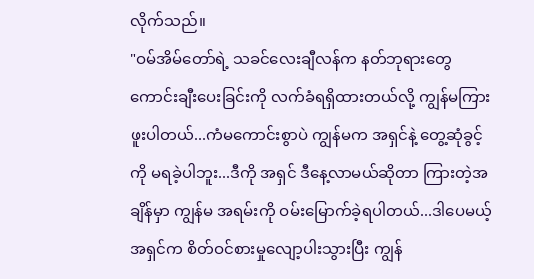လိုက်သည်။
"ဝမ်အိမ်တော်ရဲ့ သခင်လေးချီလန်က နတ်ဘုရားတွေကောင်းချီးပေးခြင်းကို လက်ခံရရှိထားတယ်လို့ ကျွန်မကြားဖူးပါတယ်...ကံမကောင်းစွာပဲ ကျွန်မက အရှင်နဲ့ တွေ့ဆုံခွင့်ကို မရခဲ့ပါဘူး...ဒီကို အရှင် ဒီနေ့လာမယ်ဆိုတာ ကြားတဲ့အချိန်မှာ ကျွန်မ အရမ်းကို ဝမ်းမြောက်ခဲ့ရပါတယ်...ဒါပေမယ့် အရှင်က စိတ်ဝင်စားမှုလျော့ပါးသွားပြီး ကျွန်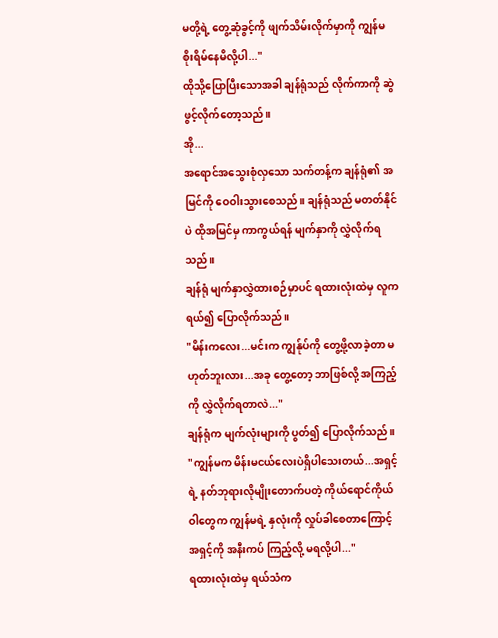မတို့ရဲ့ တွေ့ဆုံခွင့်ကို ဖျက်သိမ်းလိုက်မှာကို ကျွန်မ စိုးရိမ်နေမိလို့ပါ..."
ထိုသို့ပြောပြီးသောအခါ ချန်ရုံသည် လိုက်ကာကို ဆွဲဖွင့်လိုက်တော့သည်။
အို...
အရောင်အသွေးစုံလှသော သက်တန့်က ချန်ရုံ၏ အမြင်ကို ဝေဝါးသွားစေသည်။ ချန်ရုံသည် မတတ်နိုင်ပဲ ထိုအမြင်မှ ကာကွယ်ရန် မျက်နှာကို လွှဲလိုက်ရသည်။
ချန်ရုံ မျက်နှာလွှဲထားစဉ်မှာပင် ရထားလုံးထဲမှ လူက ရယ်၍ ပြောလိုက်သည်။
"မိန်းကလေး...မင်းက ကျွန်ုပ်ကို တွေ့ဖို့လာခဲ့တာ မဟုတ်ဘူးလား...အခု တွေ့တော့ ဘာဖြစ်လို့ အကြည့်ကို လွှဲလိုက်ရတာလဲ..."
ချန်ရုံက မျက်လုံးများကို ပွတ်၍ ပြောလိုက်သည်။
"ကျွန်မက မိန်းမငယ်လေးပဲရှိပါသေးတယ်...အရှင့်ရဲ့ နတ်ဘုရားလိုမျိုးတောက်ပတဲ့ ကိုယ်ရောင်ကိုယ်ဝါတွေက ကျွန်မရဲ့ နှလုံးကို လှုပ်ခါစေတာကြောင့် အရှင့်ကို အနီးကပ် ကြည့်လို့ မရလို့ပါ..."
ရထားလုံးထဲမှ ရယ်သံက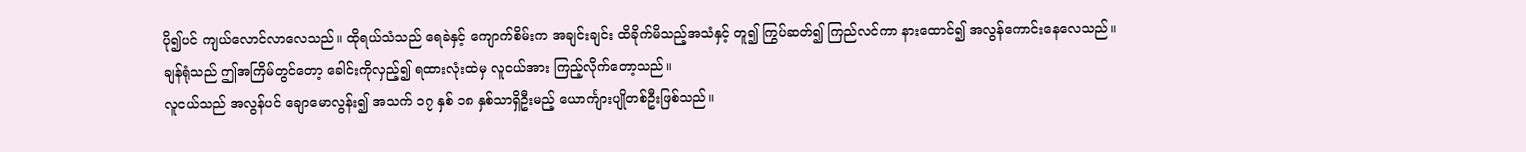ပို၍ပင် ကျယ်လောင်လာလေသည်။ ထိုရယ်သံသည် ရေခဲနှင့် ကျောက်စိမ်းက အချင်းချင်း ထိခိုက်မိသည့်အသံနှင့် တူ၍ ကြွပ်ဆတ်၍ ကြည်လင်ကာ နားထောင်၍ အလွန်ကောင်းနေလေသည်။
ချန်ရုံသည် ဤအကြိမ်တွင်တော့ ခေါင်းကိုလှည့်၍ ရထားလုံးထဲမှ လူငယ်အား ကြည့်လိုက်တော့သည်။
လူငယ်သည် အလွန်ပင် ချောမောလွန်း၍ အသက် ၁၇ နှစ် ၁၈ နှစ်သာရှိဦးမည့် ယောင်္ကျားပျိုတစ်ဦးဖြစ်သည်။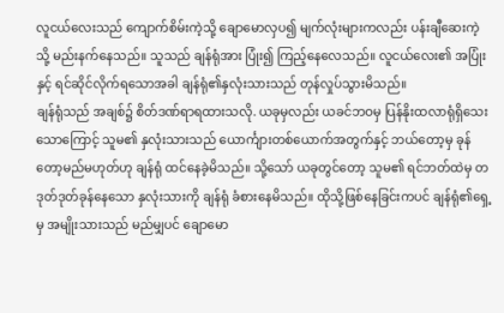လူငယ်လေးသည် ကျောက်စိမ်းကဲ့သို့ ချောမောလှပ၍ မျက်လုံးများကလည်း ပန်းချီဆေးကဲ့သို့ မည်းနက်နေသည်။ သူသည် ချန်ရုံအား ပြုံး၍ ကြည့်နေလေသည်။ လူငယ်လေး၏ အပြုံးနှင့် ရင်ဆိုင်လိုက်ရသောအခါ ချန်ရုံ၏နှလုံးသားသည် တုန်လှုပ်သွားမိသည်။
ချန်ရုံသည် အချစ်၌ စိတ်ဒဏ်ရာရထားသလို. ယခုမှလည်း ယခင်ဘဝမှ ပြန်နိုးထလာရုံရှိသေးသောကြောင့် သူမ၏ နှလုံးသားသည် ယောင်္ကျားတစ်ယောက်အတွက်နှင့် ဘယ်တော့မှ ခုန်တော့မည်မဟုတ်ဟု ချန်ရုံ ထင်နေခဲ့မိသည်။ သို့သော် ယခုတွင်တော့ သူမ၏ ရင်ဘတ်ထဲမှ တဒုတ်ဒုတ်ခုန်နေသော နှလုံးသားကို ချန်ရုံ ခံစားနေမိသည်။ ထိုသို့ဖြစ်နေခြင်းကပင် ချန်ရုံ၏ရှေ့မှ အမျိုးသားသည် မည်မျှပင် ချောမော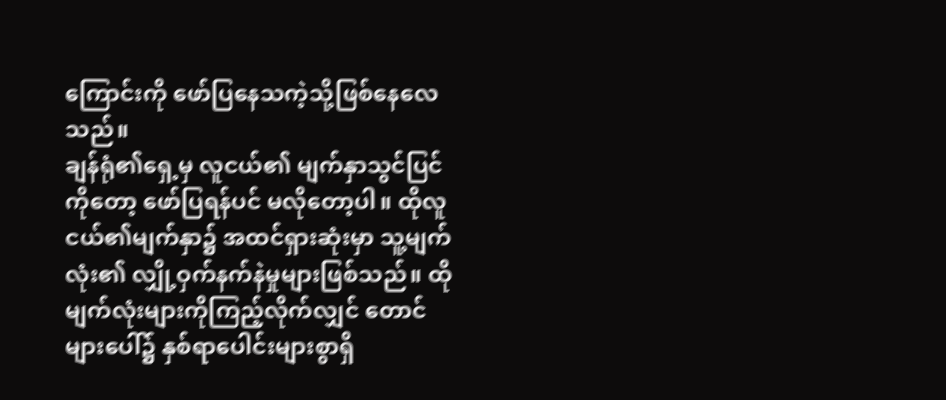ကြောင်းကို ဖော်ပြနေသကဲ့သို့ဖြစ်နေလေသည်။
ချန်ရုံ၏ရှေ့မှ လူငယ်၏ မျက်နှာသွင်ပြင်ကိုတော့ ဖော်ပြရန်ပင် မလိုတော့ပါ။ ထိုလူငယ်၏မျက်နှာ၌ အထင်ရှားဆုံးမှာ သူ့မျက်လုံး၏ လျှို့ဝှက်နက်နဲမှုများဖြစ်သည်။ ထိုမျက်လုံးများကိုကြည့်လိုက်လျှင် တောင်များပေါ်၌ နှစ်ရာပေါင်းများစွာရှိ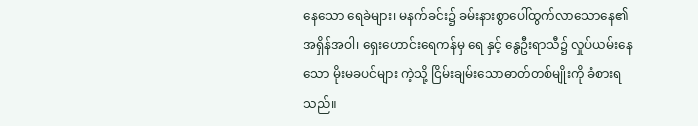နေသော ရေခဲများ၊ မနက်ခင်း၌ ခမ်းနားစွာပေါ်ထွက်လာသောနေ၏ အရှိန်အဝါ၊ ရှေးဟောင်းရေကန်မှ ရေ နှင့် နွေဦးရာသီ၌ လှုပ်ယမ်းနေသော မိုးမခပင်များ ကဲ့သို့ ငြိမ်းချမ်းသောဓာတ်တစ်မျိုးကို ခံစားရသည်။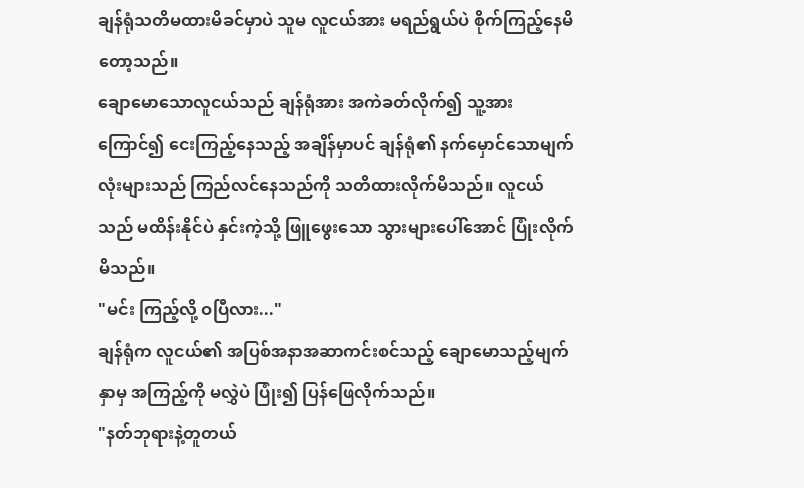ချန်ရုံသတိမထားမိခင်မှာပဲ သူမ လူငယ်အား မရည်ရွယ်ပဲ စိုက်ကြည့်နေမိတော့သည်။
ချောမောသောလူငယ်သည် ချန်ရုံအား အကဲခတ်လိုက်၍ သူ့အား ကြောင်၍ ငေးကြည့်နေသည့် အချိန်မှာပင် ချန်ရုံ၏ နက်မှောင်သောမျက်လုံးများသည် ကြည်လင်နေသည်ကို သတိထားလိုက်မိသည်။ လူငယ်သည် မထိန်းနိုင်ပဲ နှင်းကဲ့သို့ ဖြူဖွေးသော သွားများပေါ်အောင် ပြုံးလိုက်မိသည်။
"မင်း ကြည့်လို့ ဝပြီလား..."
ချန်ရုံက လူငယ်၏ အပြစ်အနာအဆာကင်းစင်သည့် ချောမောသည့်မျက်နှာမှ အကြည့်ကို မလွှဲပဲ ပြုံး၍ ပြန်ဖြေလိုက်သည်။
"နတ်ဘုရားနဲ့တူတယ်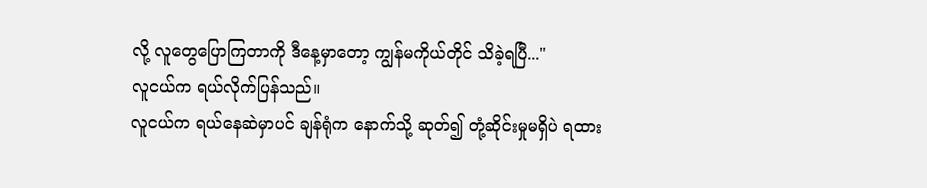လို့ လူတွေပြောကြတာကို ဒီနေ့မှာတော့ ကျွန်မကိုယ်တိုင် သိခဲ့ရပြီ..."
လူငယ်က ရယ်လိုက်ပြန်သည်။
လူငယ်က ရယ်နေဆဲမှာပင် ချန်ရုံက နောက်သို့ ဆုတ်၍ တုံ့ဆိုင်းမှုမရှိပဲ ရထား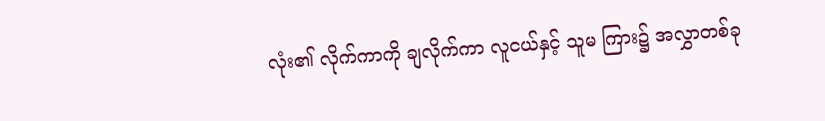လုံး၏ လိုက်ကာကို ချလိုက်ကာ လူငယ်နှင့် သူမ ကြား၌ အလွှာတစ်ခု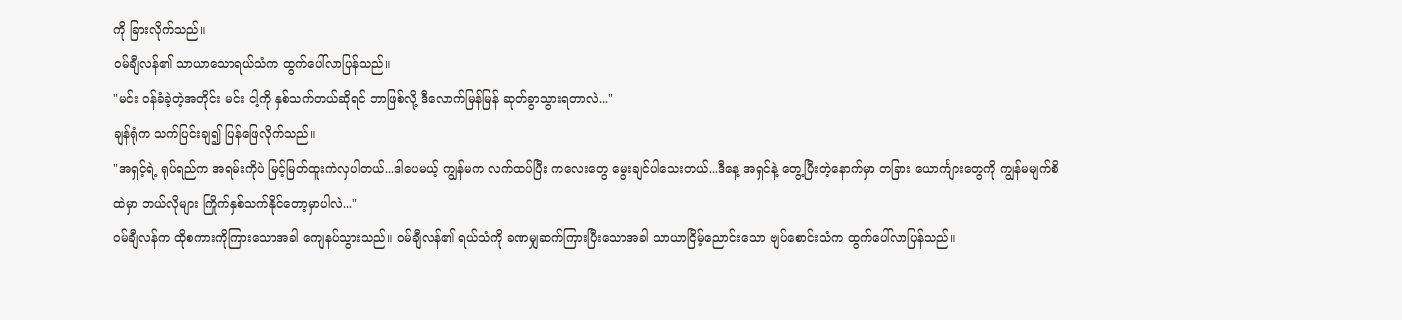ကို ခြားလိုက်သည်။
ဝမ်ချီလန်၏ သာယာသောရယ်သံက ထွက်ပေါ်လာပြန်သည်။
"မင်း ဝန်ခံခဲ့တဲ့အတိုင်း မင်း ငါ့ကို နှစ်သက်တယ်ဆိုရင် ဘာဖြစ်လို့ ဒီလောက်မြန်မြန် ဆုတ်ခွာသွားရတာလဲ..."
ချန်ရုံက သက်ပြင်းချ၍ ပြန်ဖြေလိုက်သည်။
"အရှင့်ရဲ့ ရုပ်ရည်က အရမ်းကိုပဲ မြင့်မြတ်ထူးကဲလှပါတယ်...ဒါပေမယ့် ကျွန်မက လက်ထပ်ပြီး ကလေးတွေ မွေးချင်ပါသေးတယ်...ဒီနေ့ အရှင်နဲ့ တွေ့ပြီးတဲ့နောက်မှာ တခြား ယောင်္ကျားတွေကို ကျွန်မမျက်စိထဲမှာ ဘယ်လိုများ ကြိုက်နှစ်သက်နိုင်တော့မှာပါလဲ..."
ဝမ်ချီလန်က ထိုစကားကိုကြားသောအခါ ကျေနပ်သွားသည်။ ဝမ်ချီလန်၏ ရယ်သံကို ခဏမျှဆက်ကြားပြီးသောအခါ သာယာငြိမ့်ညောင်းသော ဗျပ်စောင်းသံက ထွက်ပေါ်လာပြန်သည်။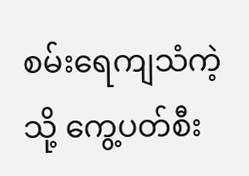စမ်းရေကျသံကဲ့သို့ ကွေ့ပတ်စီး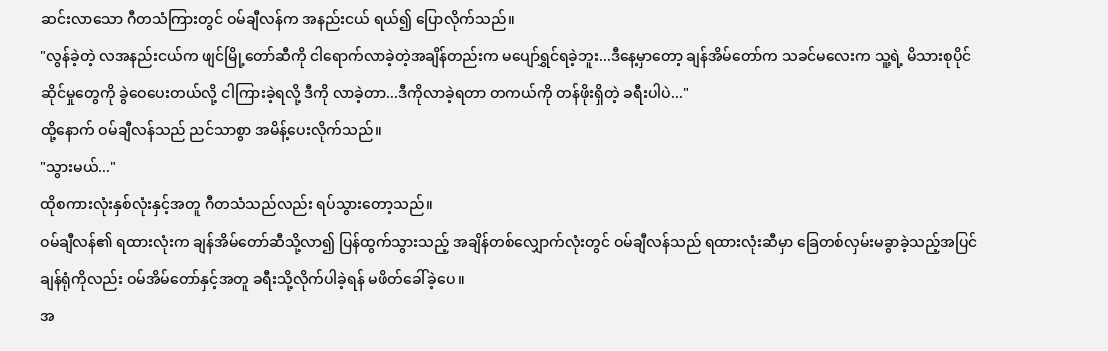ဆင်းလာသော ဂီတသံကြားတွင် ဝမ်ချီလန်က အနည်းငယ် ရယ်၍ ပြောလိုက်သည်။
"လွန်ခဲ့တဲ့ လအနည်းငယ်က ဖျင်မြို့တော်ဆီကို ငါရောက်လာခဲ့တဲ့အချိန်တည်းက မပျော်ရွှင်ရခဲ့ဘူး...ဒီနေ့မှာတော့ ချန်အိမ်တော်က သခင်မလေးက သူ့ရဲ့ မိသားစုပိုင်ဆိုင်မှုတွေကို ခွဲဝေပေးတယ်လို့ ငါကြားခဲ့ရလို့ ဒီကို လာခဲ့တာ...ဒီကိုလာခဲ့ရတာ တကယ်ကို တန်ဖိုးရှိတဲ့ ခရီးပါပဲ..."
ထို့နောက် ဝမ်ချီလန်သည် ညင်သာစွာ အမိန့်ပေးလိုက်သည်။
"သွားမယ်..."
ထိုစကားလုံးနှစ်လုံးနှင့်အတူ ဂီတသံသည်လည်း ရပ်သွားတော့သည်။
ဝမ်ချီလန်၏ ရထားလုံးက ချန်အိမ်တော်ဆီသို့လာ၍ ပြန်ထွက်သွားသည့် အချိန်တစ်လျှောက်လုံးတွင် ဝမ်ချီလန်သည် ရထားလုံးဆီမှာ ခြေတစ်လှမ်းမခွာခဲ့သည့်အပြင် ချန်ရုံကိုလည်း ဝမ်အိမ်တော်နှင့်အတူ ခရီးသို့လိုက်ပါခဲ့ရန် မဖိတ်ခေါ်ခဲ့ပေ။
အ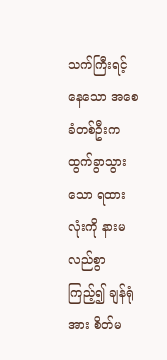သက်ကြီးရင့်နေသော အစေခံတစ်ဦးက ထွက်ခွာသွားသော ရထားလုံးကို နားမလည်စွာကြည့်၍ ချန်ရုံအား စိတ်မ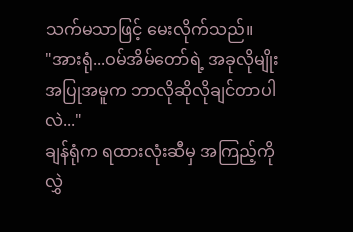သက်မသာဖြင့် မေးလိုက်သည်။
"အားရုံ...ဝမ်အိမ်တော်ရဲ့ အခုလိုမျိုး အပြုအမူက ဘာလိုဆိုလိုချင်တာပါလဲ..."
ချန်ရုံက ရထားလုံးဆီမှ အကြည့်ကိုလွှဲ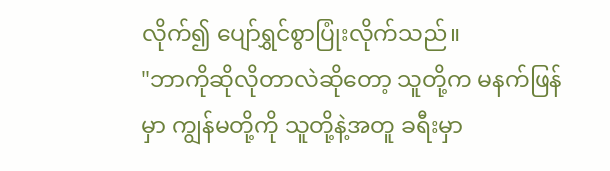လိုက်၍ ပျော်ရွှင်စွာပြုံးလိုက်သည်။
"ဘာကိုဆိုလိုတာလဲဆိုတော့ သူတို့က မနက်ဖြန်မှာ ကျွန်မတို့ကို သူတို့နဲ့အတူ ခရီးမှာ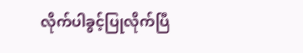လိုက်ပါခွင့်ပြုလိုက်ပြီ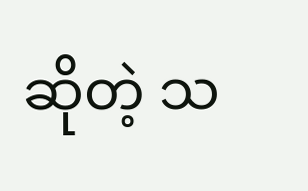ဆိုတဲ့ သ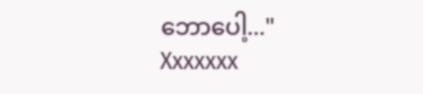ဘောပေါ့..."
Xxxxxxx